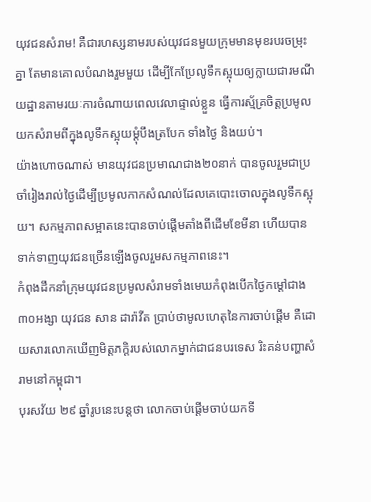យុវជនសំរាម! គឺជារហស្សនាមរបស់យុវជនមួយក្រុមមានមុខរបរចម្រុះគ្នា តែមានគោលបំណងរួមមួយ ដើម្បីកែប្រែលូទឹកស្អុយឲ្យក្លាយជារមណីយដ្ឋានតាមរយៈការចំណាយពេលវេលាផ្ទាល់ខ្លួន ធ្វើការស្ម័គ្រចិត្តប្រមូលយកសំរាមពីក្នុងលូទឹកស្អុយម្ដុំបឹងត្របែក ទាំងថ្ងៃ និងយប់។
យ៉ាងហោចណាស់ មានយុវជនប្រមាណជាង២០នាក់ បានចូលរួមជាប្រចាំរៀងរាល់ថ្ងៃដើម្បីប្រមូលកាកសំណល់ដែលគេបោះចោលក្នុងលូទឹកស្អុយ។ សកម្មភាពសម្អាតនេះបានចាប់ផ្ដើមតាំងពីដើមខែមីនា ហើយបានទាក់ទាញយុវជនច្រើនឡើងចូលរួមសកម្មភាពនេះ។
កំពុងដឹកនាំក្រុមយុវជនប្រមូលសំរាមទាំងមេឃកំពុងបើកថ្ងៃកម្ដៅជាង៣០អង្សា យុវជន សាន ដារ៉ាវីត ប្រាប់ថាមូលហេតុនៃការចាប់ផ្ដើម គឺដោយសារលោកឃើញមិត្តភក្តិរបស់លោកម្នាក់ជាជនបរទេស រិះគន់បញ្ហាសំរាមនៅកម្ពុជា។
បុរសវ័យ ២៩ ឆ្នាំរូបនេះបន្តថា លោកចាប់ផ្ដើមចាប់យកទី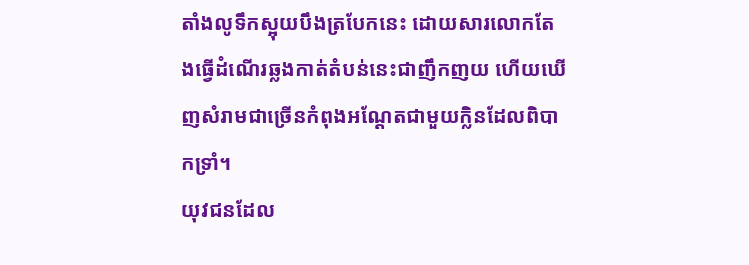តាំងលូទឹកស្អុយបឹងត្របែកនេះ ដោយសារលោកតែងធ្វើដំណើរឆ្លងកាត់តំបន់នេះជាញឹកញយ ហើយឃើញសំរាមជាច្រើនកំពុងអណ្ដែតជាមួយក្លិនដែលពិបាកទ្រាំ។
យុវជនដែល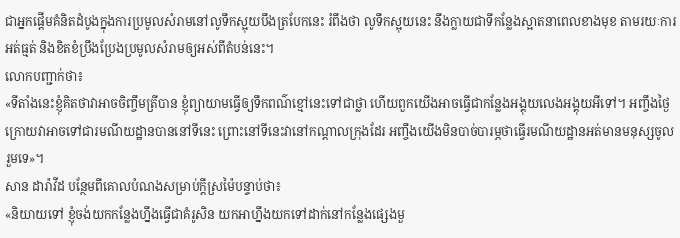ជាអ្នកផ្ដើមគំនិតដំបូងក្នុងការប្រមូលសំរាមនៅលូទឹកស្អុយបឹងត្របែកនេះ រំពឹងថា លូទឹកស្អុយនេះ នឹងក្លាយជាទីកន្លែងស្អាតនាពេលខាងមុខ តាមរយៈការអត់ធ្មត់ និងខិតខំប្រឹងប្រែងប្រមូលសំរាមឲ្យអស់ពីតំបន់នេះ។
លោកបញ្ជាក់ថា៖
«ទីតាំងនេះខ្ញុំគិតថាវាអាចចិញ្ចឹមត្រីបាន ខ្ញុំព្យាយាមធ្វើឲ្យទឹកពណ៌ខ្មៅនេះទៅជាថ្លា ហើយពួកយើងអាចធ្វើជាកន្លែងអង្គុយលេងអង្គុយអីទៅ។ អញ្ចឹងថ្ងៃក្រោយវាអាចទៅជារមណីយដ្ឋានបាននៅទីនេះ ព្រោះនៅទីនេះវានៅកណ្ដាលក្រុងដែរ អញ្ចឹងយើងមិនបាច់បារម្ភថាធ្វើរមណីយដ្ឋានអត់មានមនុស្សចូលរួមទេ»។
សាន ដារ៉ាវីដ បន្ថែមពីគោលបំណងសម្រាប់ក្តីស្រម៉ៃបន្ទាប់ថា៖
«និយាយទៅ ខ្ញុំចង់យកកន្លែងហ្នឹងធ្វើជាគំរូសិន យកអាហ្នឹងយកទៅដាក់នៅកន្លែងផ្សេងមួ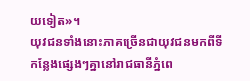យទៀត»។
យុវជនទាំងនោះភាគច្រើនជាយុវជនមកពីទីកន្លែងផ្សេងៗគ្នានៅរាជធានីភ្នំពេ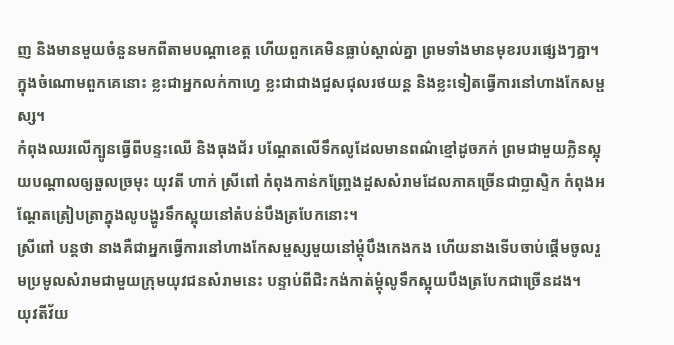ញ និងមានមួយចំនួនមកពីតាមបណ្ដាខេត្ត ហើយពួកគេមិនធ្លាប់ស្គាល់គ្នា ព្រមទាំងមានមុខរបរផ្សេងៗគ្នា។ ក្នុងចំណោមពួកគេនោះ ខ្លះជាអ្នកលក់កាហ្វេ ខ្លះជាជាងជួសជុលរថយន្ត និងខ្លះទៀតធ្វើការនៅហាងកែសម្ផស្ស។
កំពុងឈរលើក្បូនធ្វើពីបន្ទះឈើ និងធុងជ័រ បណ្ដែតលើទឹកលូដែលមានពណ៌ខ្មៅដូចភក់ ព្រមជាមួយក្លិនស្អុយបណ្ដាលឲ្យឆួលច្រមុះ យុវតី ហាក់ ស្រីពៅ កំពុងកាន់កញ្ច្រែងដួសសំរាមដែលភាគច្រើនជាប្លាស្ទិក កំពុងអណ្ដែតត្រៀបត្រាក្នុងលូបង្ហូរទឹកស្អុយនៅតំបន់បឹងត្របែកនោះ។
ស្រីពៅ បន្តថា នាងគឺជាអ្នកធ្វើការនៅហាងកែសម្ផស្សមួយនៅម្ដុំបឹងកេងកង ហើយនាងទើបចាប់ផ្ដើមចូលរួមប្រមូលសំរាមជាមួយក្រុមយុវជនសំរាមនេះ បន្ទាប់ពីជិះកង់កាត់ម្ដុំលូទឹកស្អុយបឹងត្របែកជាច្រើនដង។
យុវតីវ័យ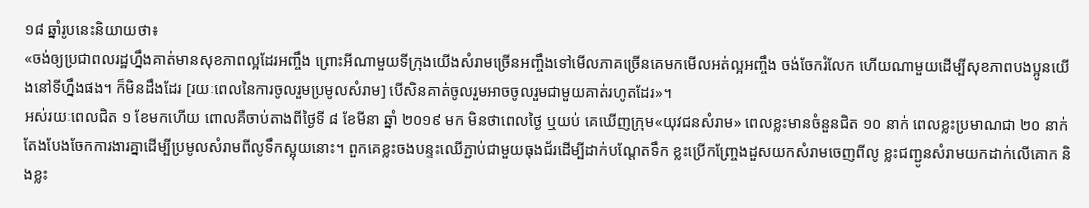១៨ ឆ្នាំរូបនេះនិយាយថា៖
«ចង់ឲ្យប្រជាពលរដ្ឋហ្នឹងគាត់មានសុខភាពល្អដែរអញ្ចឹង ព្រោះអីណាមួយទីក្រុងយើងសំរាមច្រើនអញ្ចឹងទៅមើលភាគច្រើនគេមកមើលអត់ល្អអញ្ចឹង ចង់ចែករំលែក ហើយណាមួយដើម្បីសុខភាពបងប្អូនយើងនៅទីហ្នឹងផង។ ក៏មិនដឹងដែរ [រយៈពេលនៃការចូលរួមប្រមូលសំរាម] បើសិនគាត់ចូលរួមអាចចូលរួមជាមួយគាត់រហូតដែរ»។
អស់រយៈពេលជិត ១ ខែមកហើយ ពោលគឺចាប់តាងពីថ្ងៃទី ៨ ខែមីនា ឆ្នាំ ២០១៩ មក មិនថាពេលថ្ងៃ ឬយប់ គេឃើញក្រុម«យុវជនសំរាម» ពេលខ្លះមានចំនួនជិត ១០ នាក់ ពេលខ្លះប្រមាណជា ២០ នាក់ តែងបែងចែកការងារគ្នាដើម្បីប្រមូលសំរាមពីលូទឹកស្អុយនោះ។ ពួកគេខ្លះចងបន្ទះឈើភ្ជាប់ជាមួយធុងជ័រដើម្បីដាក់បណ្ដែតទឹក ខ្លះប្រើកញ្ច្រែងដួសយកសំរាមចេញពីលូ ខ្លះជញ្ជូនសំរាមយកដាក់លើគោក និងខ្លះ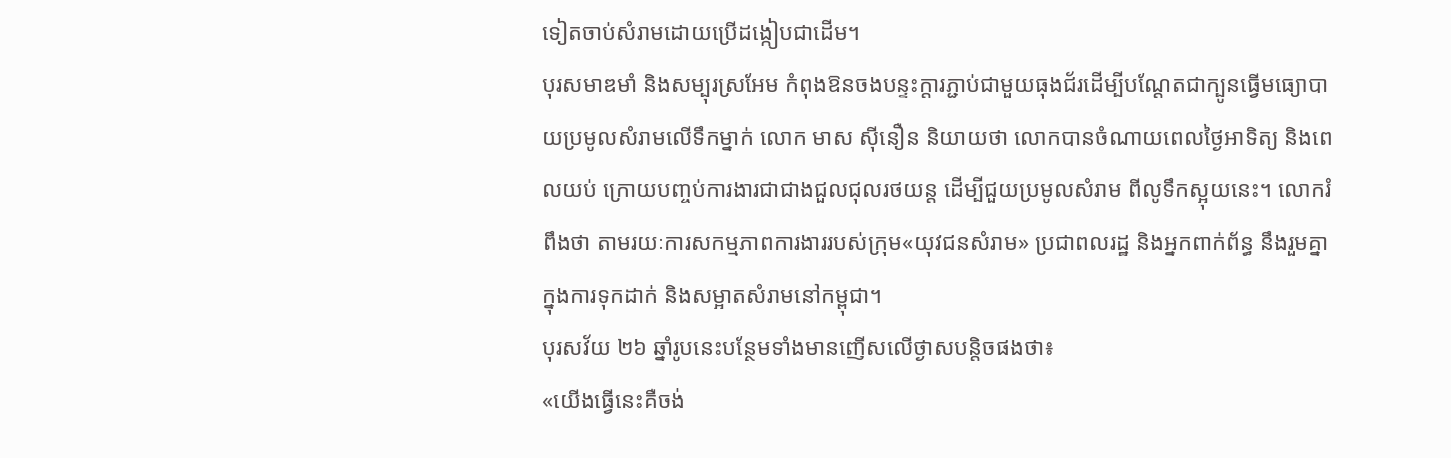ទៀតចាប់សំរាមដោយប្រើដង្កៀបជាដើម។
បុរសមាឌមាំ និងសម្បុរស្រអែម កំពុងឱនចងបន្ទះក្ដារភ្ជាប់ជាមួយធុងជ័រដើម្បីបណ្ដែតជាក្បូនធ្វើមធ្យោបាយប្រមូលសំរាមលើទឹកម្នាក់ លោក មាស ស៊ីនឿន និយាយថា លោកបានចំណាយពេលថ្ងៃអាទិត្យ និងពេលយប់ ក្រោយបញ្ចប់ការងារជាជាងជួលជុលរថយន្ត ដើម្បីជួយប្រមូលសំរាម ពីលូទឹកស្អុយនេះ។ លោករំពឹងថា តាមរយៈការសកម្មភាពការងាររបស់ក្រុម«យុវជនសំរាម» ប្រជាពលរដ្ឋ និងអ្នកពាក់ព័ន្ធ នឹងរួមគ្នាក្នុងការទុកដាក់ និងសម្អាតសំរាមនៅកម្ពុជា។
បុរសវ័យ ២៦ ឆ្នាំរូបនេះបន្ថែមទាំងមានញើសលើថ្ងាសបន្តិចផងថា៖
«យើងធ្វើនេះគឺចង់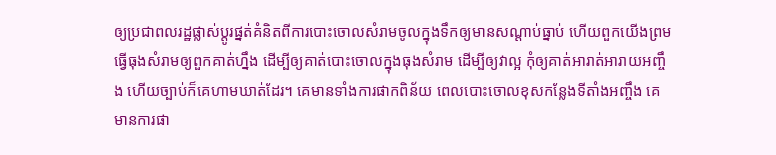ឲ្យប្រជាពលរដ្ឋផ្លាស់ប្ដូរផ្នត់គំនិតពីការបោះចោលសំរាមចូលក្នុងទឹកឲ្យមានសណ្ដាប់ធ្នាប់ ហើយពួកយើងព្រមធ្វើធុងសំរាមឲ្យពួកគាត់ហ្នឹង ដើម្បីឲ្យគាត់បោះចោលក្នុងធុងសំរាម ដើម្បីឲ្យវាល្អ កុំឲ្យគាត់អារាត់អារាយអញ្ចឹង ហើយច្បាប់ក៏គេហាមឃាត់ដែរ។ គេមានទាំងការផាកពិន័យ ពេលបោះចោលខុសកន្លែងទីតាំងអញ្ចឹង គេមានការផា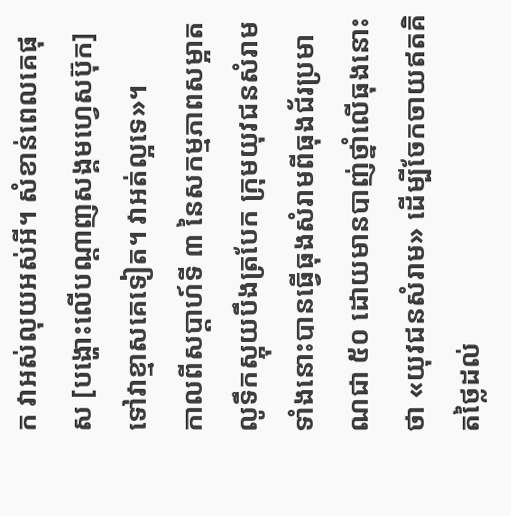ក វាអស់លុយអស់អី។ សំខាន់ពេលគេផុស [បង្ហោះលើបណ្ដាញសង្គមហ្វេសប៊ុក] ទៅវាខ្មាសគេទៀត។ វាអត់ល្អទេ»។
កាលពីសប្ដាហ៍ទី ៣ នៃសកម្មភាពសម្អាតលូទឹកស្អុយបឹងត្របែក ក្រុមយុវជនសំរាមទាំងនោះបានធ្វើធុងសំរាមពីធុងជ័រប្រមាណជា ៥០ ដោយមានបាញ់ថ្នាំលើធុងនោះថា «យុវជនសំរាម» ដើម្បីចែកចាយឥតគិតថ្លៃដល់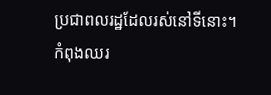ប្រជាពលរដ្ឋដែលរស់នៅទីនោះ។
កំពុងឈរ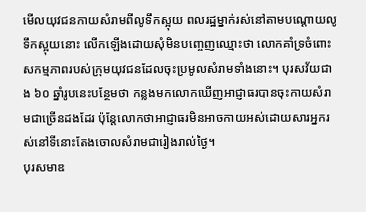មើលយុវជនកាយសំរាមពីលូទឹកស្អុយ ពលរដ្ឋម្នាក់រស់នៅតាមបណ្ដោយលូទឹកស្អុយនោះ លើកឡើងដោយសុំមិនបញ្ចេញឈ្មោះថា លោកគាំទ្រចំពោះសកម្មភាពរបស់ក្រុមយុវជនដែលចុះប្រមូលសំរាមទាំងនោះ។ បុរសវ័យជាង ៦០ ឆ្នាំរូបនេះបន្ថែមថា កន្លងមកលោកឃើញអាជ្ញាធរបានចុះកាយសំរាមជាច្រើនដងដែរ ប៉ុន្តែលោកថាអាជ្ញាធរមិនអាចកាយអស់ដោយសារអ្នករស់នៅទីនោះតែងចោលសំរាមជារៀងរាល់ថ្ងៃ។
បុរសមាឌ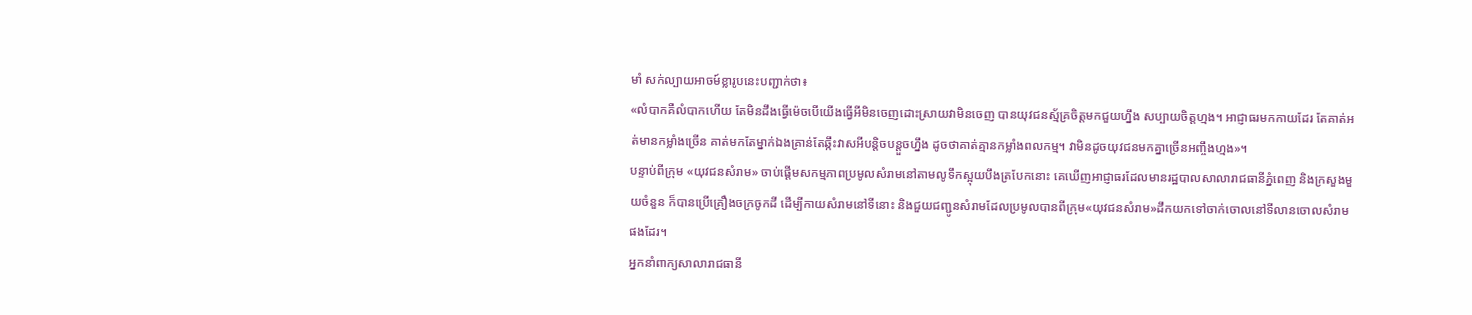មាំ សក់ល្បាយអាចម៍ខ្លារូបនេះបញ្ជាក់ថា៖
«លំបាកគឺលំបាកហើយ តែមិនដឹងធ្វើម៉េចបើយើងធ្វើអីមិនចេញដោះស្រាយវាមិនចេញ បានយុវជនស្ម័គ្រចិត្តមកជួយហ្នឹង សប្បាយចិត្តហ្មង។ អាជ្ញាធរមកកាយដែរ តែគាត់អត់មានកម្លាំងច្រើន គាត់មកតែម្នាក់ឯងគ្រាន់តែឆ្កឹះវាសអីបន្តិចបន្តួចហ្នឹង ដូចថាគាត់គ្មានកម្លាំងពលកម្ម។ វាមិនដូចយុវជនមកគ្នាច្រើនអញ្ចឹងហ្មង»។
បន្ទាប់ពីក្រុម «យុវជនសំរាម» ចាប់ផ្ដើមសកម្មភាពប្រមូលសំរាមនៅតាមលូទឹកស្អុយបឹងត្របែកនោះ គេឃើញអាជ្ញាធរដែលមានរដ្ឋបាលសាលារាជធានីភ្នំពេញ និងក្រសួងមួយចំនួន ក៏បានប្រើគ្រឿងចក្រចូកដី ដើម្បីកាយសំរាមនៅទីនោះ និងជួយជញ្ជូនសំរាមដែលប្រមូលបានពីក្រុម«យុវជនសំរាម»ដឹកយកទៅចាក់ចោលនៅទីលានចោលសំរាមផងដែរ។
អ្នកនាំពាក្យសាលារាជធានី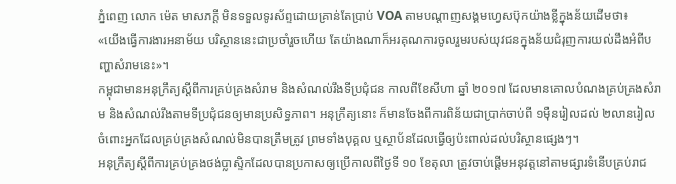ភ្នំពេញ លោក ម៉េត មាសភក្តី មិនទទួលទូរស័ព្ទដោយគ្រាន់តែប្រាប់ VOA តាមបណ្ដាញសង្គមហ្វេសប៊ុកយ៉ាងខ្លីក្នុងន័យដើមថា៖
«យើងធ្វើការងារអនាម័យ បរិស្ថាននេះជាប្រចាំរួចហើយ តែយ៉ាងណាក៏អរគុណការចូលរួមរបស់យុវជនក្នុងន័យជំរុញការយល់ដឹងអំពីបញ្ហាសំរាមនេះ»។
កម្ពុជាមានអនុក្រឹត្យស្ដីពីការគ្រប់គ្រងសំរាម និងសំណល់រឹងទីប្រជុំជន កាលពីខែសីហា ឆ្នាំ ២០១៧ ដែលមានគោលបំណងគ្រប់គ្រងសំរាម និងសំណល់រឹងតាមទីប្រជុំជនឲ្យមានប្រសិទ្ធភាព។ អនុក្រឹត្យនោះ ក៏មានចែងពីការពិន័យជាប្រាក់ចាប់ពី ១ម៉ឺនរៀលដល់ ២លានរៀល ចំពោះអ្នកដែលគ្រប់គ្រងសំណល់មិនបានត្រឹមត្រូវ ព្រមទាំងបុគ្គល ឬស្ថាប័នដែលធ្វើឲ្យប៉ះពាល់ដល់បរិស្ថានផ្សេងៗ។
អនុក្រឹត្យស្ដីពីការគ្រប់គ្រងថង់ប្លាស្ទិកដែលបានប្រកាសឲ្យប្រើកាលពីថ្ងៃទី ១០ ខែតុលា ត្រូវចាប់ផ្ដើមអនុវត្តនៅតាមផ្សារទំនើបគ្រប់រាជ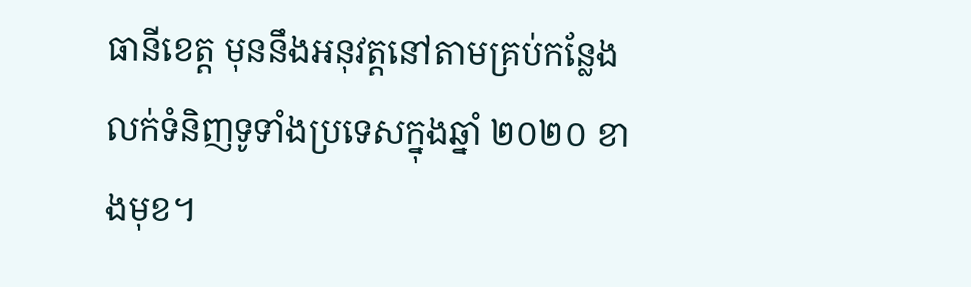ធានីខេត្ត មុននឹងអនុវត្តនៅតាមគ្រប់កន្លែងលក់ទំនិញទូទាំងប្រទេសក្នុងឆ្នាំ ២០២០ ខាងមុខ។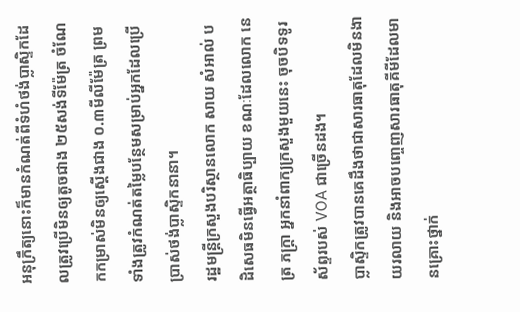អនុក្រឹត្យនោះក៏មានកំណត់ពីទំហំថង់ប្លាស្ទិកដែលត្រូវប្រើមិនឲ្យតូចជាង ២៥សង់ទីម៉ែត្រ ចំណែកកម្រាស់មិនឲ្យស្ដើងជាង ០.៣មីលីម៉ែត្រ ព្រមទាំងត្រូវកំណត់តម្លៃបន្ថែមសម្រាប់អ្នកដែលប្រើប្រាស់ថង់ប្លាស្ទិកនានា។
រដ្ឋមន្ត្រីក្រសួងបរិស្ថានលោក សាយ សំអាល់ បដិសេធមិនធ្វើអត្ថាធិប្បាយ ខណៈដែលលោក នេត្រ ភក្រ្តា អ្នកនាំពាក្យក្រសួងមួយនេះ ចុចបិទទូរស័ព្ទរបស់ VOA ជាច្រើនដង។
ប្លាស្ទិកត្រូវបានគេដឹងថាជាសារធាតុដែលមិនងាយរលាយ និងអាចបញ្ចេញសារធាតុគីមីដែលមានគ្រោះថ្នាក់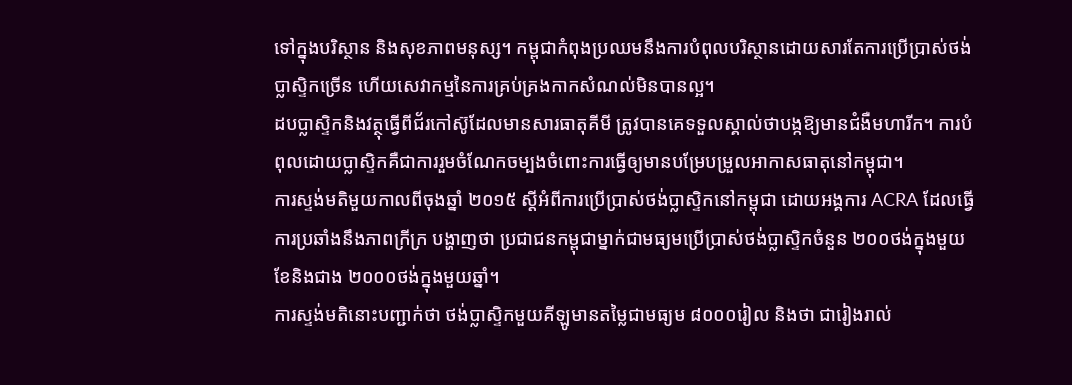ទៅក្នុងបរិស្ថាន និងសុខភាពមនុស្ស។ កម្ពុជាកំពុងប្រឈមនឹងការបំពុលបរិស្ថានដោយសារតែការប្រើប្រាស់ថង់ប្លាស្ទិកច្រើន ហើយសេវាកម្មនៃការគ្រប់គ្រងកាកសំណល់មិនបានល្អ។
ដបប្លាស្ទិកនិងវត្ថុធ្វើពីជ័រកៅស៊ូដែលមានសារធាតុគីមី ត្រូវបានគេទទួលស្គាល់ថាបង្កឱ្យមានជំងឺមហារីក។ ការបំពុលដោយប្លាស្ទិកគឺជាការរួមចំណែកចម្បងចំពោះការធ្វើឲ្យមានបម្រែបម្រួលអាកាសធាតុនៅកម្ពុជា។
ការស្ទង់មតិមួយកាលពីចុងឆ្នាំ ២០១៥ ស្ដីអំពីការប្រើប្រាស់ថង់ប្លាស្ទិកនៅកម្ពុជា ដោយអង្គការ ACRA ដែលធ្វើការប្រឆាំងនឹងភាពក្រីក្រ បង្ហាញថា ប្រជាជនកម្ពុជាម្នាក់ជាមធ្យមប្រើប្រាស់ថង់ប្លាស្ទិកចំនួន ២០០ថង់ក្នុងមួយខែនិងជាង ២០០០ថង់ក្នុងមួយឆ្នាំ។
ការស្ទង់មតិនោះបញ្ជាក់ថា ថង់ប្លាស្ទិកមួយគីឡូមានតម្លៃជាមធ្យម ៨០០០រៀល និងថា ជារៀងរាល់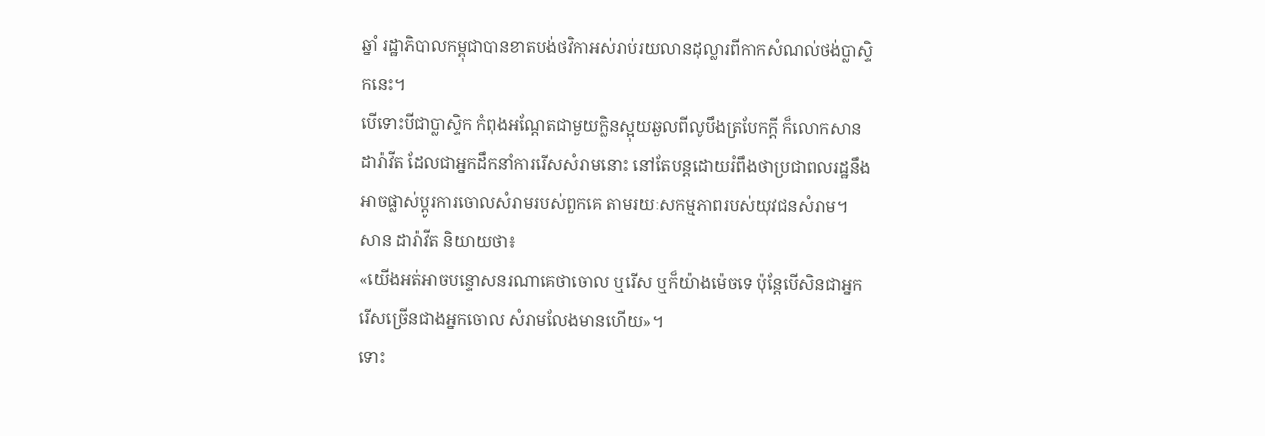ឆ្នាំ រដ្ឋាភិបាលកម្ពុជាបានខាតបង់ថវិកាអស់រាប់រយលានដុល្លារពីកាកសំណល់ថង់ប្លាស្ទិកនេះ។
បើទោះបីជាប្លាស្ទិក កំពុងអណ្ដែតជាមួយក្លិនស្អុយឆួលពីលូបឹងត្របែកក្ដី ក៏លោកសាន ដារ៉ាវីត ដែលជាអ្នកដឹកនាំការរើសសំរាមនោះ នៅតែបន្តដោយរំពឹងថាប្រជាពលរដ្ឋនឹងអាចផ្លាស់ប្ដូរការចោលសំរាមរបស់ពួកគេ តាមរយៈសកម្មភាពរបស់យុវជនសំរាម។
សាន ដារ៉ាវីត និយាយថា៖
«យើងអត់អាចបន្ទោសនរណាគេថាចោល ឬរើស ឬក៏យ៉ាងម៉េចទេ ប៉ុន្តែបើសិនជាអ្នករើសច្រើនជាងអ្នកចោល សំរាមលែងមានហើយ»។
ទោះ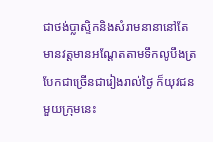ជាថង់ប្លាស្ទិកនិងសំរាមនានានៅតែមានវត្តមានអណ្ដែតតាមទឹកលូបឹងត្របែកជាច្រើនជារៀងរាល់ថ្ងៃ ក៏យុវជនមួយក្រុមនេះ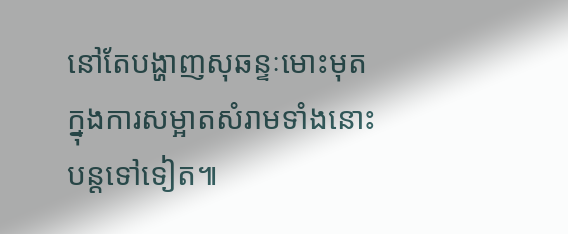នៅតែបង្ហាញសុឆន្ទៈមោះមុត ក្នុងការសម្អាតសំរាមទាំងនោះបន្តទៅទៀត៕